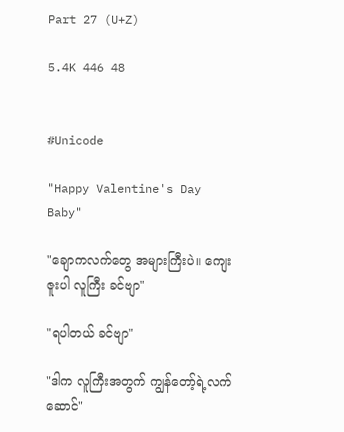Part 27 (U+Z)

5.4K 446 48


#Unicode

"Happy Valentine's Day Baby"

"ချောကလက်တွေ အများကြီးပဲ။ ကျေးဇူးပါ လူကြီး ခင်ဗျာ"

"ရပါတယ် ခင်ဗျာ"

"ဒါက လူကြီးအတွက် ကျွန်တော့်ရဲ့လက်ဆောင်"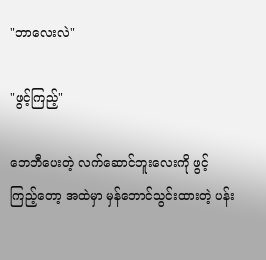"ဘာလေးလဲ"

"ဖွင့်ကြည့်"

ဘေဘီပေးတဲ့ လက်ဆောင်ဘူးလေးကို ဖွင့်ကြည့်တော့ အထဲမှာ မှန်ဘောင်သွင်းထားတဲ့ ပန်း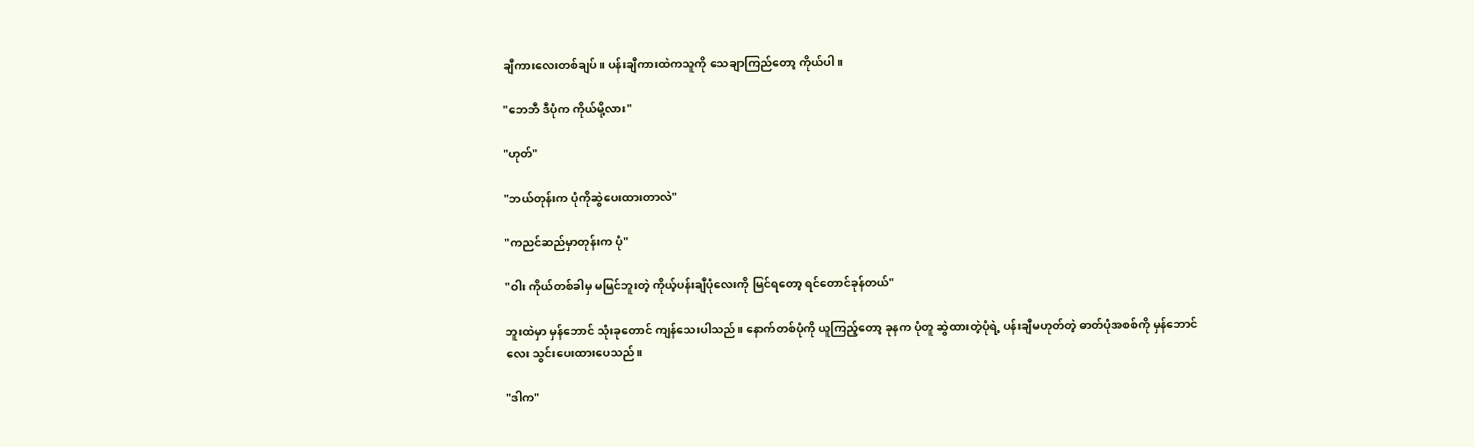ချီကားလေးတစ်ချပ်။ ပန်းချီကားထဲကသူကို သေချာကြည်တော့ ကိုယ်ပါ။

"ဘေဘီ ဒီပုံက ကိုယ်မို့လား"

"ဟုတ်"

"ဘယ်တုန်းက ပုံကိုဆွဲပေးထားတာလဲ"

"ကညင်ဆည်မှာတုန်းက ပုံ"

"ဝါး ကိုယ်တစ်ခါမှ မမြင်ဘူးတဲ့ ကိုယ့်ပန်းချီပုံလေးကို မြင်ရတော့ ရင်တောင်ခုန်တယ်"

ဘူးထဲမှာ မှန်ဘောင် သုံးခုတောင် ကျန်‌သေးပါသည်။ နောက်တစ်ပုံကို ယူကြည့်တော့ ခုနက ပုံတူ ဆွဲထားတဲ့ပုံရဲ့ ပန်းချီမဟုတ်တဲ့ ဓာတ်ပုံအစစ်ကို မှန်ဘောင်လေး သွင်းပေးထားပေသည်။

"ဒါက"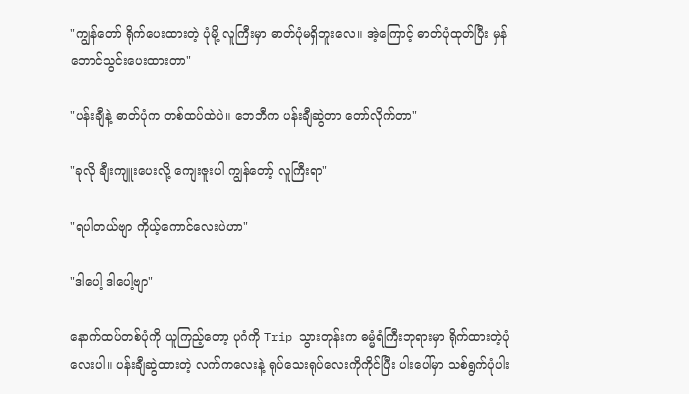"ကျွန်တော် ရိုက်ပေးထားတဲ့ ပုံမို့ လူကြီးမှာ ဓာတ်ပုံမရှိဘူးလေ။ အဲ့ကြောင့် ဓာတ်ပုံထုတ်ပြီး မှန်ဘောင်သွင်းပေးထားတာ"

"ပန်းချီနဲ့ ဓာတ်ပုံက တစ်ထပ်ထဲပဲ။ ဘေဘီက ပန်းချီဆွဲတာ တော်လိုက်တာ"

"ခုလို ချီးကျူးပေးလို့ ကျေးဇူးပါ ကျွန်တော့် လူကြီးရာ"

"ရပါတယ်ဗျာ ကိုယ့်ကောင်လေးပဲဟာ"

"ဒါပေါ့ ဒါပေါ့ဗျာ"

နောက်ထပ်တစ်ပုံကို ယူကြည့်တော့ ပုဂံကို Trip သွားတုန်းက ဓမ္မံရံကြီးဘုရားမှာ ရိုက်ထားတဲ့ပုံလေးပါ။ ပန်းချီဆွဲထားတဲ့ လက်ကလေးနဲ့ ရုပ်သေးရုပ်လေးကိုကိုင်ပြီး ပါးပေါ်မှာ သစ်ရွက်ပုံပါး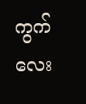ကွက်လေး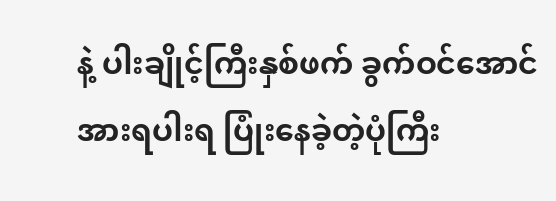နဲ့ ပါးချိုင့်ကြီးနှစ်ဖက် ခွက်ဝင်အောင် အားရပါးရ ပြုံးနေခဲ့တဲ့ပုံကြီး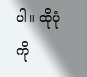ပါ။ ထိုပုံကို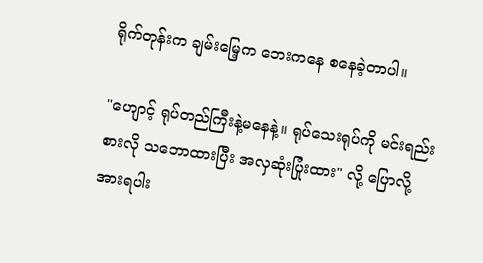ရိုက်တုန်းက ချမ်းမြေ့က ဘေးကနေ စနေခဲ့တာပါ။

"ဟျောင့် ရုပ်တည်ကြီးနဲ့မနေနဲ့။ ရုပ်သေးရုပ်ကို မင်းရည်းစားလို သဘောထားပြီး အလှဆုံး‌ပြုံးထား" လို့ ပြောလို့ အားရပါး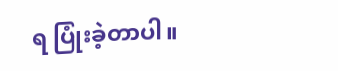ရ ပြုံးခဲ့တာပါ။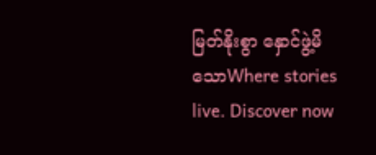မြတ်နိုးစွာ နှောင်ဖွဲ့မိသောWhere stories live. Discover now